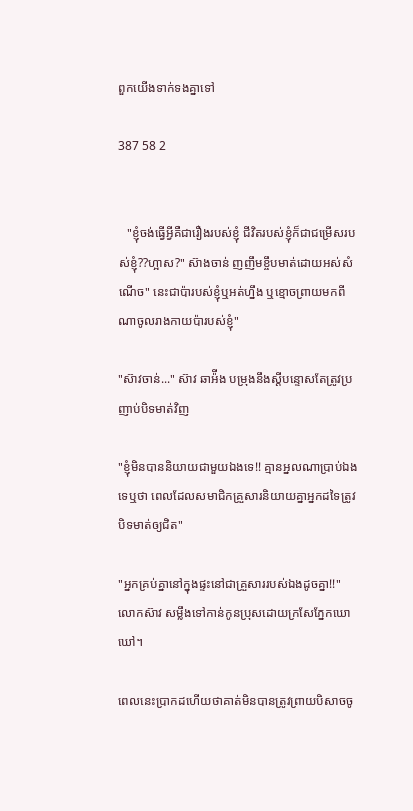ពួកយើងទាក់ទងគ្នាទៅ

387 58 2


   "ខ្ញុំចង់ធ្វើអ្វីគឺជារឿងរបស់ខ្ញុំ ជីវិតរបស់ខ្ញុំក៏ជាជម្រើសរបស់ខ្ញុំ??ហ្អាស?" ស៊ាងចាន់ ញញឹមខ្ចឹបមាត់ដោយអស់សំណើច" នេះជាប៉ារបស់ខ្ញុំឬអត់ហ្នឹង ឬខ្មោចព្រាយមកពីណាចូលរាងកាយប៉ារបស់ខ្ញុំ"

"ស៊ាវចាន់..." ស៊ាវ ឆាអ៉ីង បម្រុងនឹងស្ដីបន្ទោសតែត្រូវប្រញាប់បិទមាត់វិញ

"ខ្ញុំមិនបាននិយាយជាមួយឯងទេ!! គ្មានអ្នលណាប្រាប់ឯងទេឬថា ពេលដែលសមាជិកគ្រួសារនិយាយគ្នាអ្នកដទៃត្រូវបិទមាត់ឲ្យជិត"

"អ្នកគ្រប់គ្នានៅក្នុងផ្ទះនៅជាគ្រួសាររបស់ឯងដូចគ្នា!!" លោកស៊ាវ សម្លឹងទៅកាន់កូនប្រុសដោយក្រសែភ្នែកឃោឃៅ។

ពេលនេះប្រាកដហើយថាគាត់មិនបានត្រូវព្រាយបិសាចចូ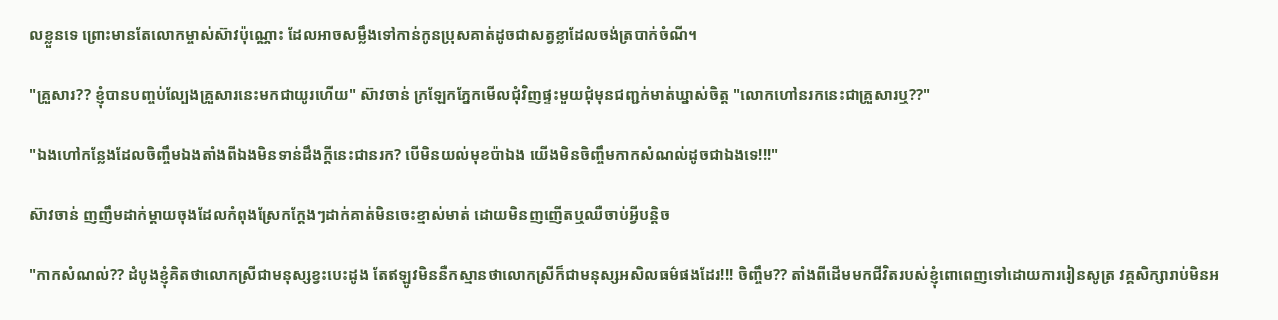លខ្លួនទេ ព្រោះមានតែលោកម្ចាស់ស៊ាវប៉ុណ្ណោះ ដែលអាចសម្លឹងទៅកាន់កូនប្រុសគាត់ដូចជាសត្វខ្លាដែលចង់ត្របាក់ចំណី។

"គ្រួសារ?? ខ្ញុំបានបញ្ចប់ល្បែងគ្រួសារនេះមកជាយូរហើយ" ស៊ាវចាន់ ក្រឡែកភ្នែកមើលជុំវិញផ្ទះមួយជុំមុនជញ្ជក់មាត់ឃ្នាស់ចិត្ត "លោកហៅនរកនេះជាគ្រួសារឬ??"

"ឯងហៅកន្លែងដែលចិញ្ចឹមឯងតាំងពីឯងមិនទាន់ដឹងក្ដីនេះជានរក? បើមិនយល់មុខប៉ាឯង យើងមិនចិញ្ចឹមកាកសំណល់ដូចជាឯងទេ!!!"

ស៊ាវចាន់ ញញឹមដាក់ម្ដាយចុងដែលកំពុងស្រែកក្ដែងៗដាក់គាត់មិនចេះខ្មាស់មាត់ ដោយមិនញញើតឬឈឺចាប់អ្វីបន្តិច

"កាកសំណល់?? ដំបូងខ្ញុំគិតថាលោកស្រីជាមនុស្សខ្វះបេះដូង តែឥឡូវមិននឺកស្មានថាលោកស្រីក៏ជាមនុស្សអសិលធម៌ផងដែរ!!! ចិញ្ចឹម?? តាំងពីដើមមកជីវិតរបស់ខ្ញុំពោពេញទៅដោយការរៀនសូត្រ វគ្គសិក្សារាប់មិនអ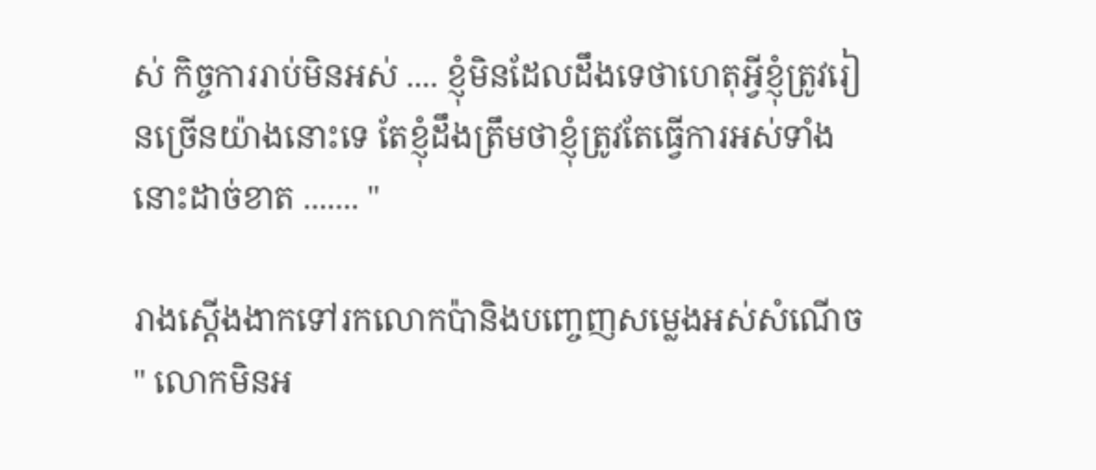ស់ កិច្ចការរាប់មិនអស់ .... ខ្ញុំមិនដែលដឹងទេថាហេតុអ្វីខ្ញុំត្រូវរៀនច្រើនយ៉ាងនោះទេ តែខ្ញុំដឹងត្រឹមថាខ្ញុំត្រូវតែធ្វើការអស់ទាំងនោះដាច់ខាត ....... "

រាងស្ដើងងាកទៅរកលោកប៉ានិងបញ្ចេញសម្លេងអស់សំណើច " លោកមិនអ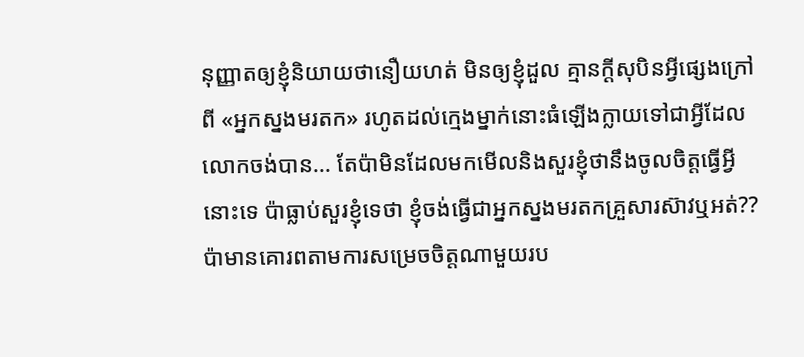នុញ្ញាតឲ្យខ្ញុំនិយាយថានឿយហត់ មិនឲ្យខ្ញុំដួល គ្មានក្ដីសុបិនអ្វីផ្សេងក្រៅពី «អ្នកស្នងមរតក» រហូតដល់ក្មេងម្នាក់នោះធំឡើងក្លាយទៅជាអ្វីដែលលោកចង់បាន... តែប៉ាមិនដែលមកមើលនិងសួរខ្ញុំថានឹងចូលចិត្តធ្វើអ្វីនោះទេ ប៉ាធ្លាប់សួរខ្ញុំទេថា ខ្ញុំចង់ធ្វើជាអ្នកស្នងមរតកគ្រួសារស៊ាវឬអត់?? ប៉ាមានគោរពតាមការសម្រេចចិត្តណាមួយរប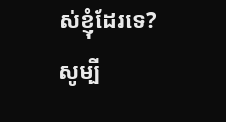ស់ខ្ញុំដែរទេ? សូម្បី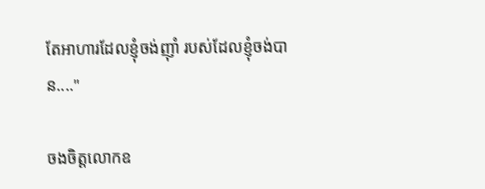តែអាហារដែលខ្ញុំចង់ញ៉ាំ របស់ដែលខ្ញុំចង់បាន...."

ចងចិត្តលោកឧ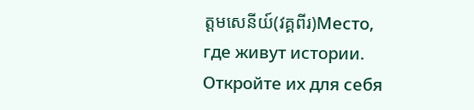ត្តមសេនីយ៍(វគ្គពីរ)Место, где живут истории. Откройте их для себя